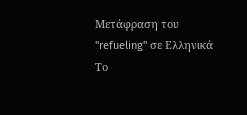Μετάφραση του "refueling" σε Ελληνικά
Το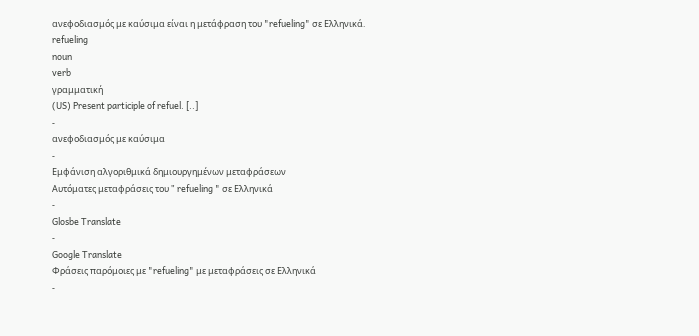ανεφοδιασμός με καύσιμα είναι η μετάφραση του "refueling" σε Ελληνικά.
refueling
noun
verb
γραμματική
(US) Present participle of refuel. [..]
-
ανεφοδιασμός με καύσιμα
-
Εμφάνιση αλγοριθμικά δημιουργημένων μεταφράσεων
Αυτόματες μεταφράσεις του " refueling " σε Ελληνικά
-
Glosbe Translate
-
Google Translate
Φράσεις παρόμοιες με "refueling" με μεταφράσεις σε Ελληνικά
-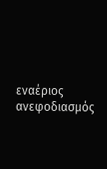εναέριος ανεφοδιασμός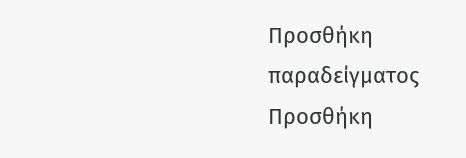Προσθήκη παραδείγματος
Προσθήκη